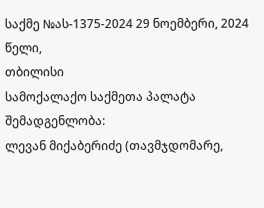საქმე №ას-1375-2024 29 ნოემბერი, 2024 წელი,
თბილისი
სამოქალაქო საქმეთა პალატა
შემადგენლობა:
ლევან მიქაბერიძე (თავმჯდომარე,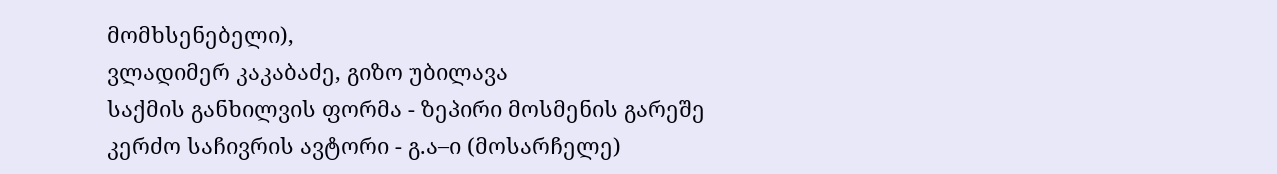მომხსენებელი),
ვლადიმერ კაკაბაძე, გიზო უბილავა
საქმის განხილვის ფორმა - ზეპირი მოსმენის გარეშე
კერძო საჩივრის ავტორი - გ.ა–ი (მოსარჩელე)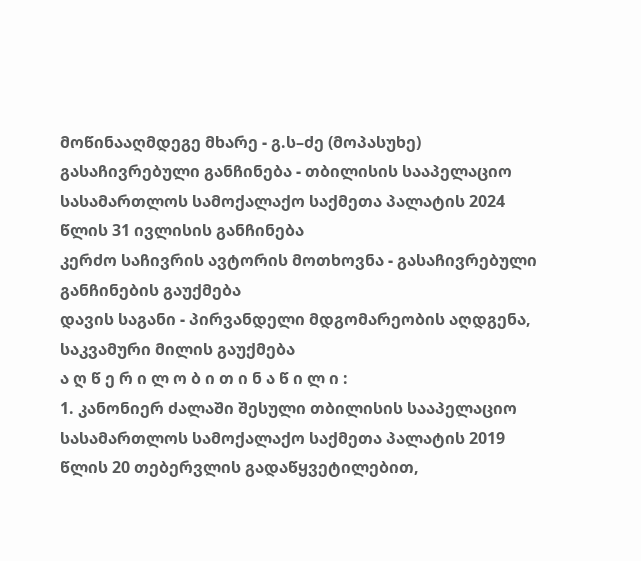მოწინააღმდეგე მხარე - გ.ს–ძე (მოპასუხე)
გასაჩივრებული განჩინება - თბილისის სააპელაციო სასამართლოს სამოქალაქო საქმეთა პალატის 2024 წლის 31 ივლისის განჩინება
კერძო საჩივრის ავტორის მოთხოვნა - გასაჩივრებული განჩინების გაუქმება
დავის საგანი - პირვანდელი მდგომარეობის აღდგენა, საკვამური მილის გაუქმება
ა ღ წ ე რ ი ლ ო ბ ი თ ი ნ ა წ ი ლ ი :
1. კანონიერ ძალაში შესული თბილისის სააპელაციო სასამართლოს სამოქალაქო საქმეთა პალატის 2019 წლის 20 თებერვლის გადაწყვეტილებით,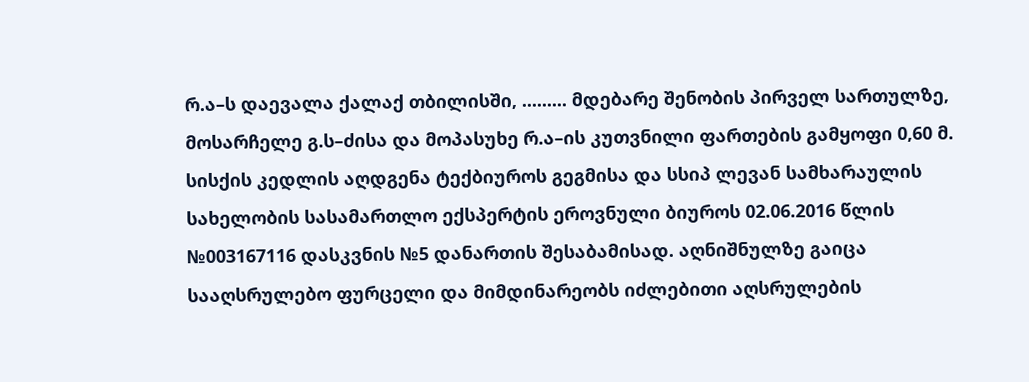რ.ა–ს დაევალა ქალაქ თბილისში, ......... მდებარე შენობის პირველ სართულზე, მოსარჩელე გ.ს–ძისა და მოპასუხე რ.ა–ის კუთვნილი ფართების გამყოფი 0,60 მ. სისქის კედლის აღდგენა ტექბიუროს გეგმისა და სსიპ ლევან სამხარაულის სახელობის სასამართლო ექსპერტის ეროვნული ბიუროს 02.06.2016 წლის №003167116 დასკვნის №5 დანართის შესაბამისად. აღნიშნულზე გაიცა სააღსრულებო ფურცელი და მიმდინარეობს იძლებითი აღსრულების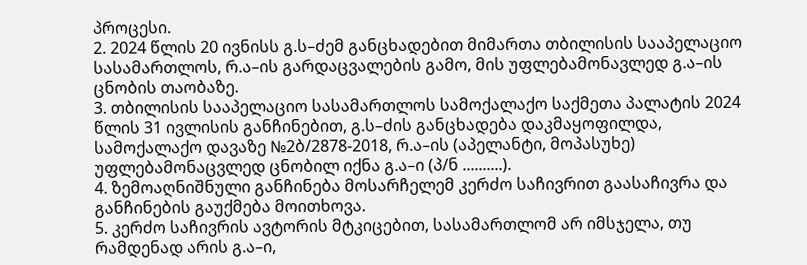პროცესი.
2. 2024 წლის 20 ივნისს გ.ს–ძემ განცხადებით მიმართა თბილისის სააპელაციო სასამართლოს, რ.ა–ის გარდაცვალების გამო, მის უფლებამონავლედ გ.ა–ის ცნობის თაობაზე.
3. თბილისის სააპელაციო სასამართლოს სამოქალაქო საქმეთა პალატის 2024 წლის 31 ივლისის განჩინებით, გ.ს–ძის განცხადება დაკმაყოფილდა, სამოქალაქო დავაზე №2ბ/2878-2018, რ.ა–ის (აპელანტი, მოპასუხე) უფლებამონაცვლედ ცნობილ იქნა გ.ა–ი (პ/ნ ..........).
4. ზემოაღნიშნული განჩინება მოსარჩელემ კერძო საჩივრით გაასაჩივრა და განჩინების გაუქმება მოითხოვა.
5. კერძო საჩივრის ავტორის მტკიცებით, სასამართლომ არ იმსჯელა, თუ რამდენად არის გ.ა–ი,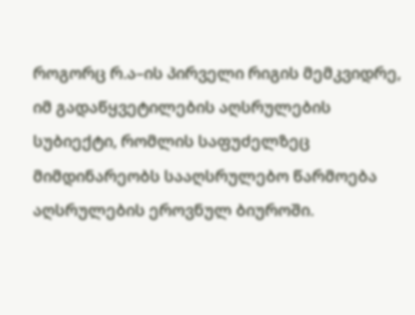როგორც რ.ა–ის პირველი რიგის მემკვიდრე, იმ გადაწყვეტილების აღსრულების სუბიექტი, რომლის საფუძელზეც მიმდინარეობს სააღსრულებო წარმოება აღსრულების ეროვნულ ბიუროში.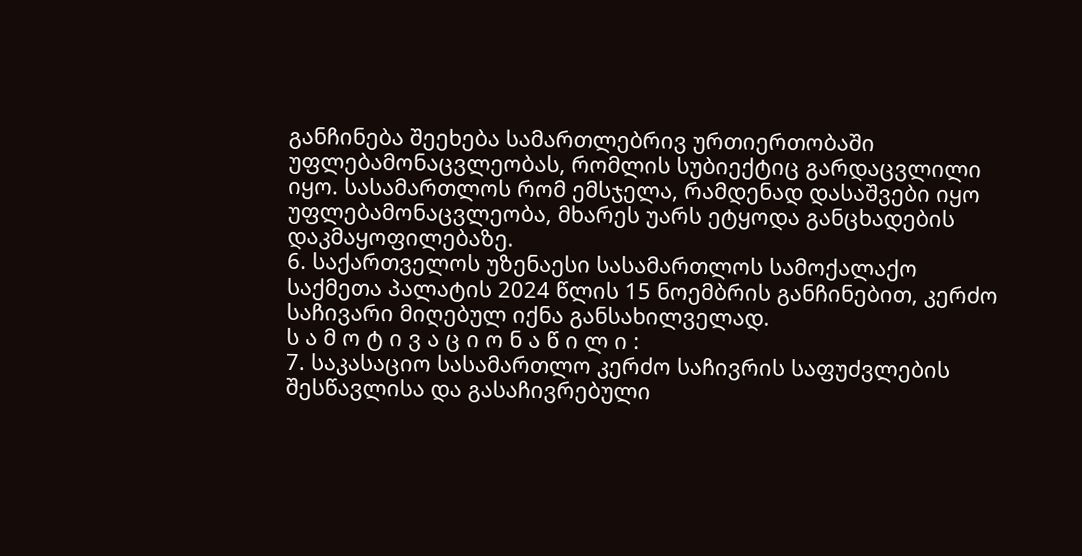განჩინება შეეხება სამართლებრივ ურთიერთობაში უფლებამონაცვლეობას, რომლის სუბიექტიც გარდაცვლილი იყო. სასამართლოს რომ ემსჯელა, რამდენად დასაშვები იყო უფლებამონაცვლეობა, მხარეს უარს ეტყოდა განცხადების დაკმაყოფილებაზე.
6. საქართველოს უზენაესი სასამართლოს სამოქალაქო საქმეთა პალატის 2024 წლის 15 ნოემბრის განჩინებით, კერძო საჩივარი მიღებულ იქნა განსახილველად.
ს ა მ ო ტ ი ვ ა ც ი ო ნ ა წ ი ლ ი :
7. საკასაციო სასამართლო კერძო საჩივრის საფუძვლების შესწავლისა და გასაჩივრებული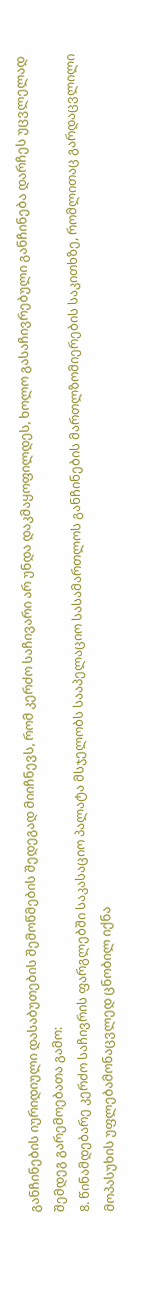განჩინების იურიდიული დასაბუთების შემოწმების შედეგად მიიჩნევს, რომ კერძო საჩივარი არ უნდა დაკმაყოფილდეს, ხოლო გასაჩივრებული განჩინება დარჩეს უცვლელად შემდეგ გარემოებათა გამო:
8. წინამდებარე კერძო საჩივრის ფარგლებში საკასაციო პალატა მსჯელობს სააპელაციო სასამართლოს განჩინების მართლზომიერების საკითხზე, რომლითაც გარდაცვლილი მოპასუხის უფლებამონაცვლედ ცნობილ იქნა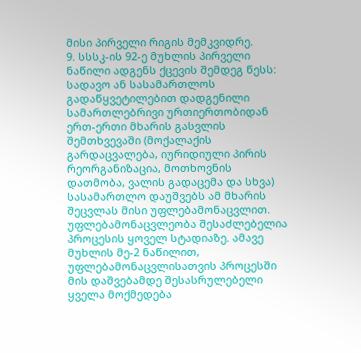მისი პირველი რიგის მემკვიდრე.
9. სსსკ-ის 92-ე მუხლის პირველი ნაწილი ადგენს ქცევის შემდეგ წესს:
სადავო ან სასამართლოს გადაწყვეტილებით დადგენილი სამართლებრივი ურთიერთობიდან ერთ-ერთი მხარის გასვლის შემთხვევაში (მოქალაქის გარდაცვალება, იურიდიული პირის რეორგანიზაცია, მოთხოვნის დათმობა, ვალის გადაცემა და სხვა) სასამართლო დაუშვებს ამ მხარის შეცვლას მისი უფლებამონაცვლით. უფლებამონაცვლეობა შესაძლებელია პროცესის ყოველ სტადიაზე. ამავე მუხლის მე-2 ნაწილით, უფლებამონაცვლისათვის პროცესში მის დაშვებამდე შესასრულებელი ყველა მოქმედება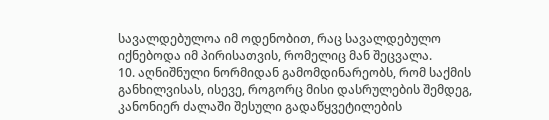სავალდებულოა იმ ოდენობით, რაც სავალდებულო იქნებოდა იმ პირისათვის, რომელიც მან შეცვალა.
10. აღნიშნული ნორმიდან გამომდინარეობს, რომ საქმის განხილვისას, ისევე, როგორც მისი დასრულების შემდეგ, კანონიერ ძალაში შესული გადაწყვეტილების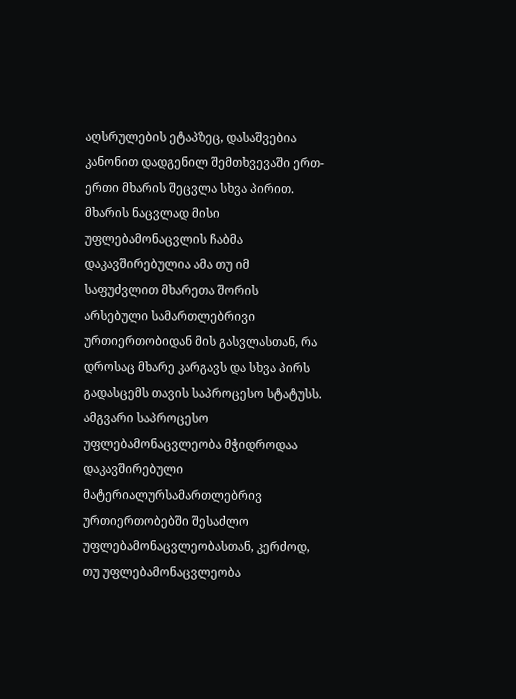აღსრულების ეტაპზეც, დასაშვებია კანონით დადგენილ შემთხვევაში ერთ-ერთი მხარის შეცვლა სხვა პირით. მხარის ნაცვლად მისი უფლებამონაცვლის ჩაბმა დაკავშირებულია ამა თუ იმ საფუძვლით მხარეთა შორის არსებული სამართლებრივი ურთიერთობიდან მის გასვლასთან, რა დროსაც მხარე კარგავს და სხვა პირს გადასცემს თავის საპროცესო სტატუსს. ამგვარი საპროცესო უფლებამონაცვლეობა მჭიდროდაა დაკავშირებული მატერიალურსამართლებრივ ურთიერთობებში შესაძლო უფლებამონაცვლეობასთან, კერძოდ, თუ უფლებამონაცვლეობა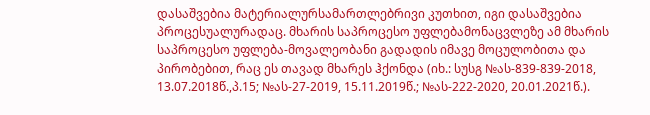დასაშვებია მატერიალურსამართლებრივი კუთხით, იგი დასაშვებია პროცესუალურადაც. მხარის საპროცესო უფლებამონაცვლეზე ამ მხარის საპროცესო უფლება-მოვალეობანი გადადის იმავე მოცულობითა და პირობებით, რაც ეს თავად მხარეს ჰქონდა (იხ.: სუსგ №ას-839-839-2018, 13.07.2018წ.,პ.15; №ას-27-2019, 15.11.2019წ.; №ას-222-2020, 20.01.2021წ.).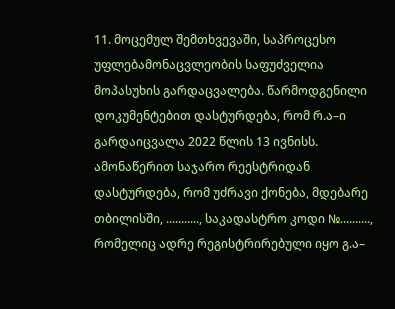11. მოცემულ შემთხვევაში, საპროცესო უფლებამონაცვლეობის საფუძველია მოპასუხის გარდაცვალება. წარმოდგენილი დოკუმენტებით დასტურდება, რომ რ.ა–ი გარდაიცვალა 2022 წლის 13 ივნისს. ამონაწერით საჯარო რეესტრიდან დასტურდება, რომ უძრავი ქონება, მდებარე თბილისში, ..........., საკადასტრო კოდი №.........., რომელიც ადრე რეგისტრირებული იყო გ.ა–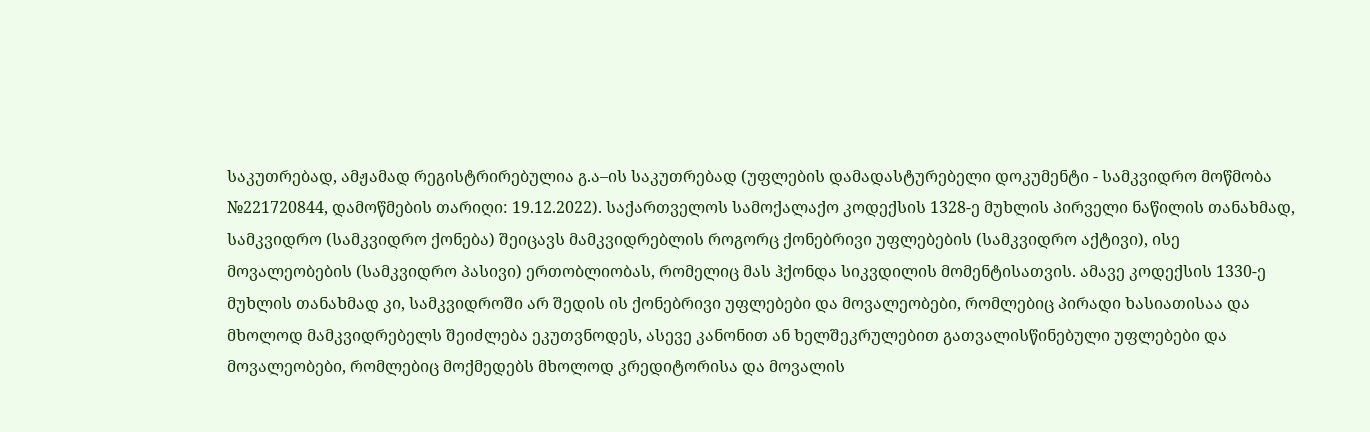საკუთრებად, ამჟამად რეგისტრირებულია გ.ა–ის საკუთრებად (უფლების დამადასტურებელი დოკუმენტი - სამკვიდრო მოწმობა №221720844, დამოწმების თარიღი: 19.12.2022). საქართველოს სამოქალაქო კოდექსის 1328-ე მუხლის პირველი ნაწილის თანახმად, სამკვიდრო (სამკვიდრო ქონება) შეიცავს მამკვიდრებლის როგორც ქონებრივი უფლებების (სამკვიდრო აქტივი), ისე მოვალეობების (სამკვიდრო პასივი) ერთობლიობას, რომელიც მას ჰქონდა სიკვდილის მომენტისათვის. ამავე კოდექსის 1330-ე მუხლის თანახმად კი, სამკვიდროში არ შედის ის ქონებრივი უფლებები და მოვალეობები, რომლებიც პირადი ხასიათისაა და მხოლოდ მამკვიდრებელს შეიძლება ეკუთვნოდეს, ასევე კანონით ან ხელშეკრულებით გათვალისწინებული უფლებები და მოვალეობები, რომლებიც მოქმედებს მხოლოდ კრედიტორისა და მოვალის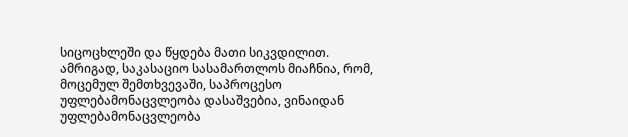სიცოცხლეში და წყდება მათი სიკვდილით. ამრიგად, საკასაციო სასამართლოს მიაჩნია, რომ, მოცემულ შემთხვევაში, საპროცესო უფლებამონაცვლეობა დასაშვებია, ვინაიდან უფლებამონაცვლეობა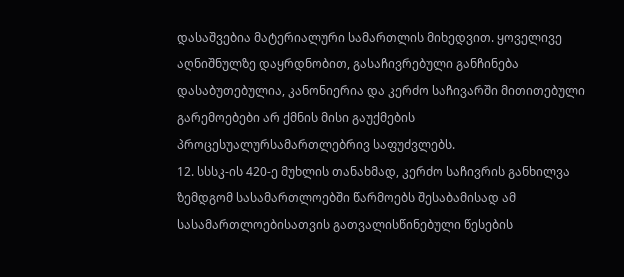დასაშვებია მატერიალური სამართლის მიხედვით. ყოველივე აღნიშნულზე დაყრდნობით, გასაჩივრებული განჩინება დასაბუთებულია, კანონიერია და კერძო საჩივარში მითითებული გარემოებები არ ქმნის მისი გაუქმების პროცესუალურსამართლებრივ საფუძვლებს.
12. სსსკ-ის 420-ე მუხლის თანახმად, კერძო საჩივრის განხილვა ზემდგომ სასამართლოებში წარმოებს შესაბამისად ამ სასამართლოებისათვის გათვალისწინებული წესების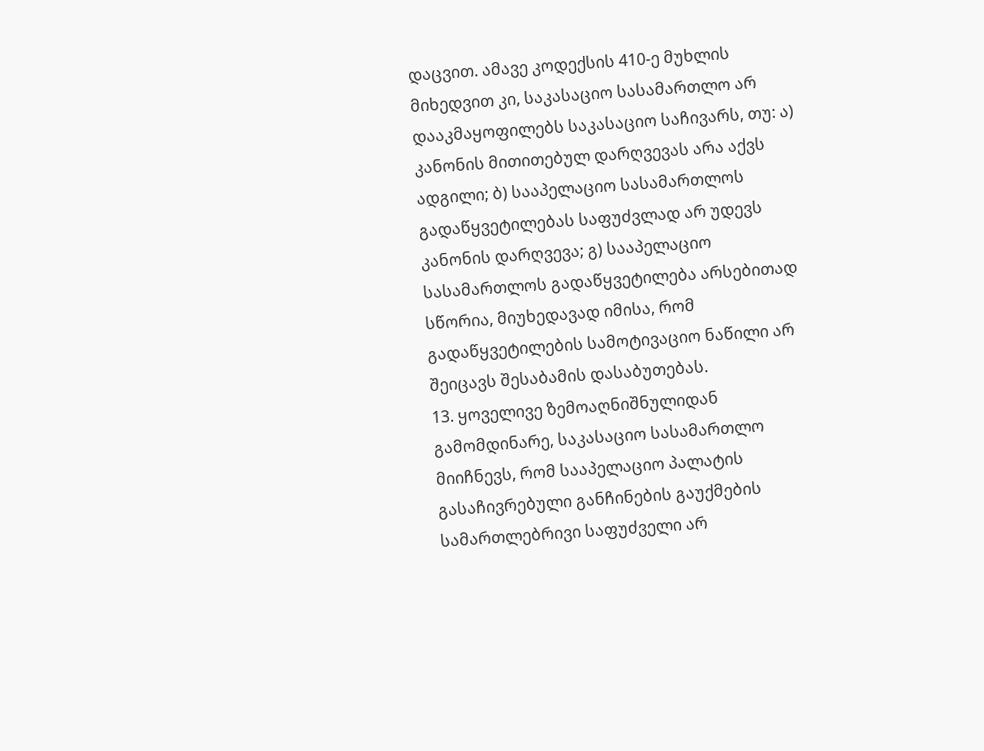დაცვით. ამავე კოდექსის 410-ე მუხლის მიხედვით კი, საკასაციო სასამართლო არ დააკმაყოფილებს საკასაციო საჩივარს, თუ: ა) კანონის მითითებულ დარღვევას არა აქვს ადგილი; ბ) სააპელაციო სასამართლოს გადაწყვეტილებას საფუძვლად არ უდევს კანონის დარღვევა; გ) სააპელაციო სასამართლოს გადაწყვეტილება არსებითად სწორია, მიუხედავად იმისა, რომ გადაწყვეტილების სამოტივაციო ნაწილი არ შეიცავს შესაბამის დასაბუთებას.
13. ყოველივე ზემოაღნიშნულიდან გამომდინარე, საკასაციო სასამართლო მიიჩნევს, რომ სააპელაციო პალატის გასაჩივრებული განჩინების გაუქმების სამართლებრივი საფუძველი არ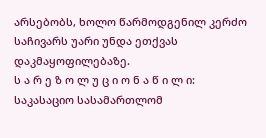არსებობს, ხოლო წარმოდგენილ კერძო საჩივარს უარი უნდა ეთქვას დაკმაყოფილებაზე.
ს ა რ ე ზ ო ლ უ ც ი ო ნ ა წ ი ლ ი:
საკასაციო სასამართლომ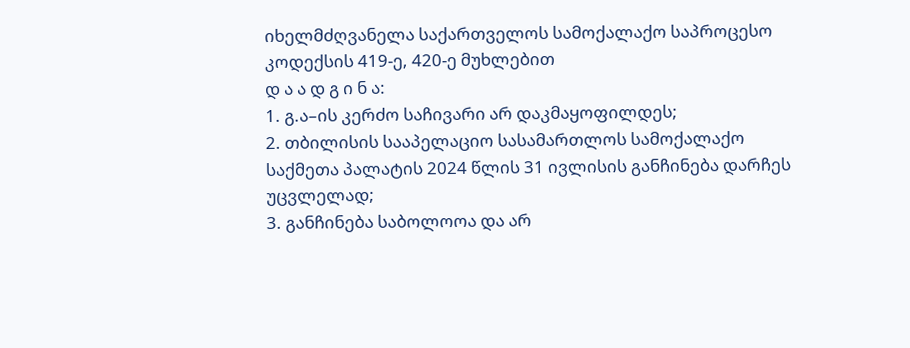იხელმძღვანელა საქართველოს სამოქალაქო საპროცესო კოდექსის 419-ე, 420-ე მუხლებით
დ ა ა დ გ ი ნ ა:
1. გ.ა–ის კერძო საჩივარი არ დაკმაყოფილდეს;
2. თბილისის სააპელაციო სასამართლოს სამოქალაქო საქმეთა პალატის 2024 წლის 31 ივლისის განჩინება დარჩეს უცვლელად;
3. განჩინება საბოლოოა და არ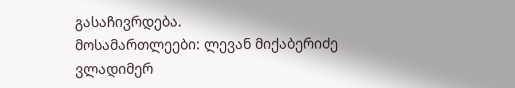გასაჩივრდება.
მოსამართლეები: ლევან მიქაბერიძე
ვლადიმერ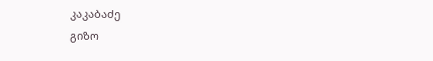კაკაბაძე
გიზო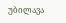უბილავა